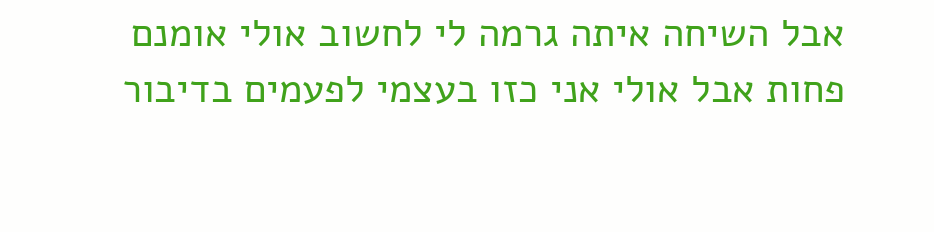אבל השיחה איתה גרמה לי לחשוב אולי אומנם פחות אבל אולי אני כזו בעצמי לפעמים בדיבור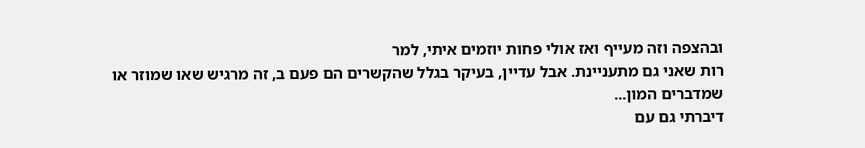ובהצפה וזה מעייף ואז אולי פחות יוזמים איתי, למר
רות שאני גם מתעניינת. אבל עדיין, בעיקר בגלל שהקשרים הם פעם ב, זה מרגיש שאו שמוזר או שמדברים המון...
דיברתי גם עם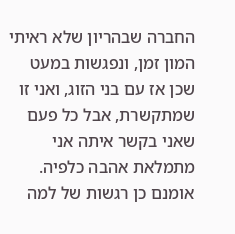החברה שבהריון שלא ראיתי המון זמן, ונפגשות במעט שכן אז עם בני הזוג, ואני זו שמתקשרת, אבל כל פעם שאני בקשר איתה אני מתמלאת אהבה כלפיה.
אומנם כן רגשות של למה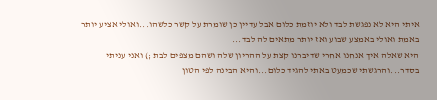איתי היא לא נפגשת לבד ולא יוזמת כלום אבל עדיין כן שומרת על קשר כלשהו...ואולי אציע יותר באמת ואולי באמצע שבוע ואז יותר מתאים לה לבד...
היא שאלה איך אנחנו אחרי שדיברנו קצת על ההריון שלה ושהם מצפים לבת ;) ואני עניתי בסדר...והרגשתי שכמעט באתי להגיד כלום...והיא הבינה לפי הטון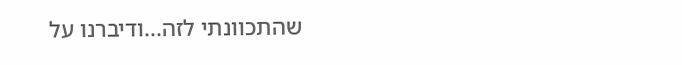שהתכוונתי לזה...ודיברנו על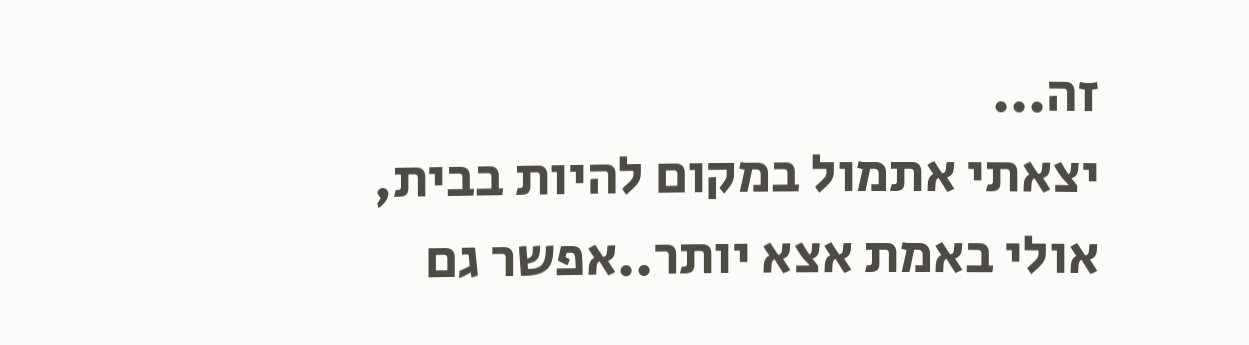זה...
יצאתי אתמול במקום להיות בבית, אולי באמת אצא יותר..אפשר גם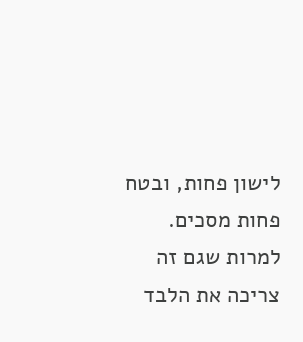לישון פחות, ובטח פחות מסכים.
למרות שגם זה צריכה את הלבד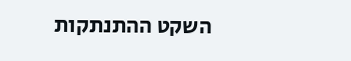השקט ההתנתקות